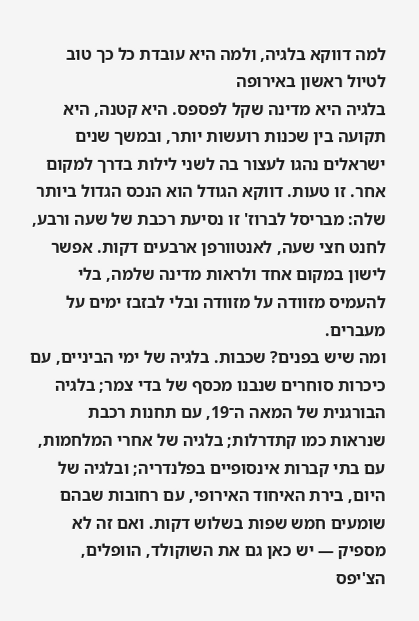למה דווקא בלגיה, ולמה היא עובדת כל כך טוב לטיול ראשון באירופה
בלגיה היא מדינה שקל לפספס. היא קטנה, היא תקועה בין שכנות רועשות יותר, ובמשך שנים ישראלים נהגו לעצור בה לשני לילות בדרך למקום אחר. זו טעות. דווקא הגודל הוא הנכס הגדול ביותר שלה: מבריסל לברוז' זו נסיעת רכבת של שעה ורבע, לחנט חצי שעה, לאנטוורפן ארבעים דקות. אפשר לישון במקום אחד ולראות מדינה שלמה, בלי להעמיס מזוודה על מזוודה ובלי לבזבז ימים על מעברים.
ומה שיש בפנים? שכבות. בלגיה של ימי הביניים, עם כיכרות סוחרים שנבנו מכסף של בדי צמר; בלגיה הבורגנית של המאה ה־19, עם תחנות רכבת שנראות כמו קתדרלות; בלגיה של אחרי המלחמות, עם בתי קברות אינסופיים בפלנדריה; ובלגיה של היום, בירת האיחוד האירופי, עם רחובות שבהם שומעים חמש שפות בשלוש דקות. ואם זה לא מספיק — יש כאן גם את השוקולד, הוופלים, הצ'יפס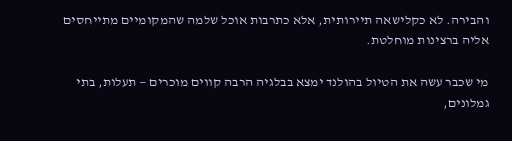והבירה. לא כקלישאה תיירותית, אלא כתרבות אוכל שלמה שהמקומיים מתייחסים אליה ברצינות מוחלטת.

מי שכבר עשה את הטיול בהולנד ימצא בבלגיה הרבה קווים מוכרים — תעלות, בתי גמלונים,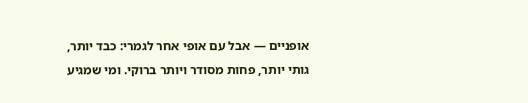אופניים — אבל עם אופי אחר לגמרי: כבד יותר, גותי יותר, פחות מסודר ויותר ברוקי. ומי שמגיע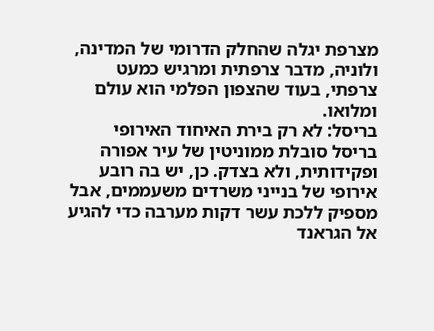מצרפת יגלה שהחלק הדרומי של המדינה, ולוניה, מדבר צרפתית ומרגיש כמעט צרפתי, בעוד שהצפון הפלמי הוא עולם ומלואו.
בריסל: לא רק בירת האיחוד האירופי
בריסל סובלת ממוניטין של עיר אפורה ופקידותית, ולא בצדק. כן, יש בה רובע אירופי של בנייני משרדים משעממים, אבל מספיק ללכת עשר דקות מערבה כדי להגיע אל הגראנד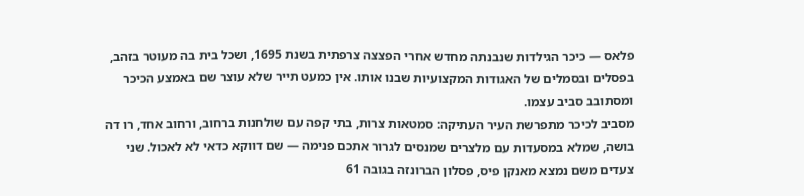פלאס — כיכר הגילדות שנבנתה מחדש אחרי הפצצה צרפתית בשנת 1695, ושכל בית בה מעוטר בזהב, בפסלים ובסמלים של האגודות המקצועיות שבנו אותו. אין כמעט תייר שלא עוצר שם באמצע הכיכר ומסתובב סביב עצמו.
מסביב לכיכר מתפרשת העיר העתיקה: סמטאות צרות, בתי קפה עם שולחנות ברחוב, ורחוב אחד, רו דה בושה, שמלא במסעדות עם מלצרים שמנסים לגרור אתכם פנימה — שם דווקא כדאי לא לאכול. שני צעדים משם נמצא מאנקן פיס, פסלון הברונזה בגובה 61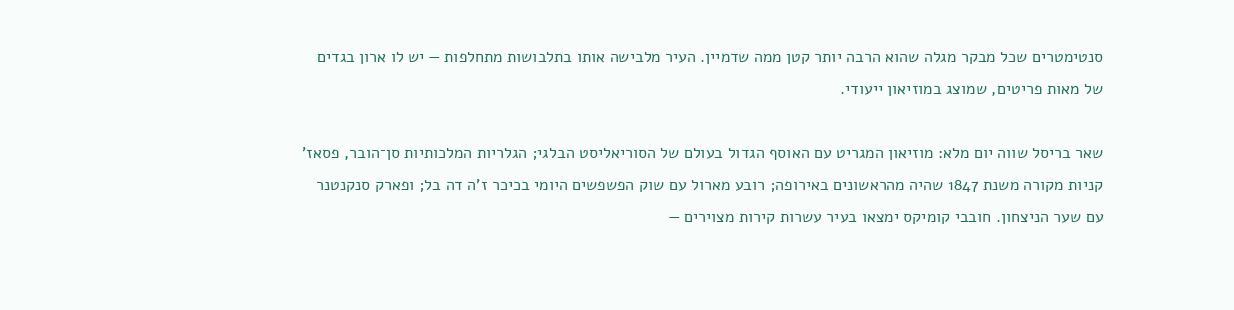סנטימטרים שכל מבקר מגלה שהוא הרבה יותר קטן ממה שדמיין. העיר מלבישה אותו בתלבושות מתחלפות — יש לו ארון בגדים של מאות פריטים, שמוצג במוזיאון ייעודי.

שאר בריסל שווה יום מלא: מוזיאון המגריט עם האוסף הגדול בעולם של הסוריאליסט הבלגי; הגלריות המלכותיות סן־הובר, פסאז' קניות מקורה משנת 1847 שהיה מהראשונים באירופה; רובע מארול עם שוק הפשפשים היומי בכיכר ז'ה דה בל; ופארק סנקנטנר עם שער הניצחון. חובבי קומיקס ימצאו בעיר עשרות קירות מצוירים —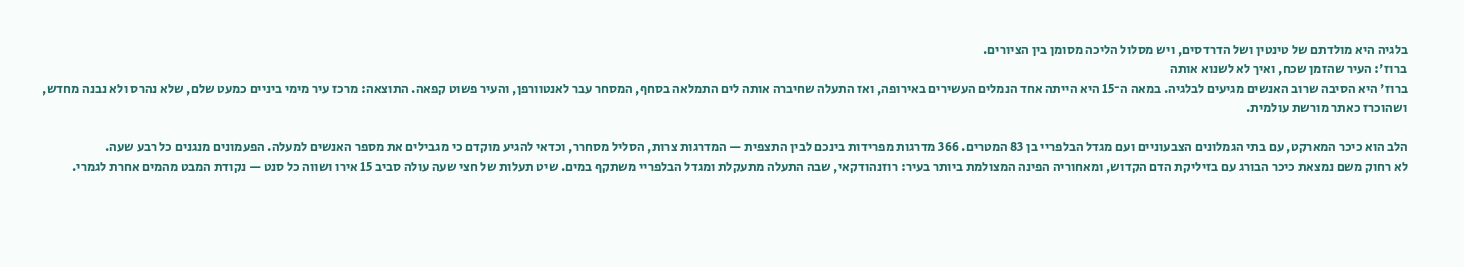בלגיה היא מולדתם של טינטין ושל הדרדסים, ויש מסלול הליכה מסומן בין הציורים.
ברוז': העיר שהזמן שכח, ואיך לא לשנוא אותה
ברוז' היא הסיבה שרוב האנשים מגיעים לבלגיה. במאה ה־15 היא הייתה אחד הנמלים העשירים באירופה, ואז התעלה שחיברה אותה לים התמלאה בסחף, המסחר עבר לאנטוורפן, והעיר פשוט קפאה. התוצאה: מרכז עיר מימי ביניים כמעט שלם, שלא נהרס ולא נבנה מחדש, ושהוכרז כאתר מורשת עולמית.

הלב הוא כיכר המארקט, עם בתי הגמלונים הצבעוניים ועם מגדל הבלפריי בן 83 המטרים. 366 מדרגות מפרידות בינכם לבין התצפית — המדרגות צרות, הסליל מסחרר, וכדאי להגיע מוקדם כי מגבילים את מספר האנשים למעלה. הפעמונים מנגנים כל רבע שעה.
לא רחוק משם נמצאת כיכר הבורג עם בזיליקת הדם הקדוש, ומאחוריה הפינה המצולמת ביותר בעיר: רוזנהודקאי, שבה התעלה מתעקלת ומגדל הבלפריי משתקף במים. שיט תעלות של חצי שעה עולה סביב 15 אירו ושווה כל סנט — נקודת המבט מהמים אחרת לגמרי.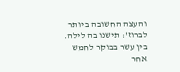והעצה החשובה ביותר לברוז': תישנו בה לילה. בין עשר בבוקר לחמש אחר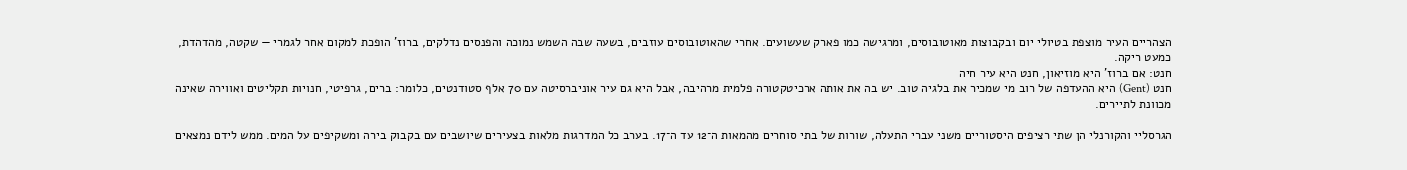הצהריים העיר מוצפת בטיולי יום ובקבוצות מאוטובוסים, ומרגישה כמו פארק שעשועים. אחרי שהאוטובוסים עוזבים, בשעה שבה השמש נמוכה והפנסים נדלקים, ברוז' הופכת למקום אחר לגמרי — שקטה, מהדהדת, כמעט ריקה.
חנט: אם ברוז' היא מוזיאון, חנט היא עיר חיה
חנט (Gent) היא ההעדפה של רוב מי שמכיר את בלגיה טוב. יש בה את אותה ארכיטקטורה פלמית מרהיבה, אבל היא גם עיר אוניברסיטה עם 70 אלף סטודנטים, כלומר: ברים, גרפיטי, חנויות תקליטים ואווירה שאינה מכוונת לתיירים.

הגרסליי והקורנלי הן שתי רציפים היסטוריים משני עברי התעלה, שורות של בתי סוחרים מהמאות ה־12 עד ה־17. בערב כל המדרגות מלאות בצעירים שיושבים עם בקבוק בירה ומשקיפים על המים. ממש לידם נמצאים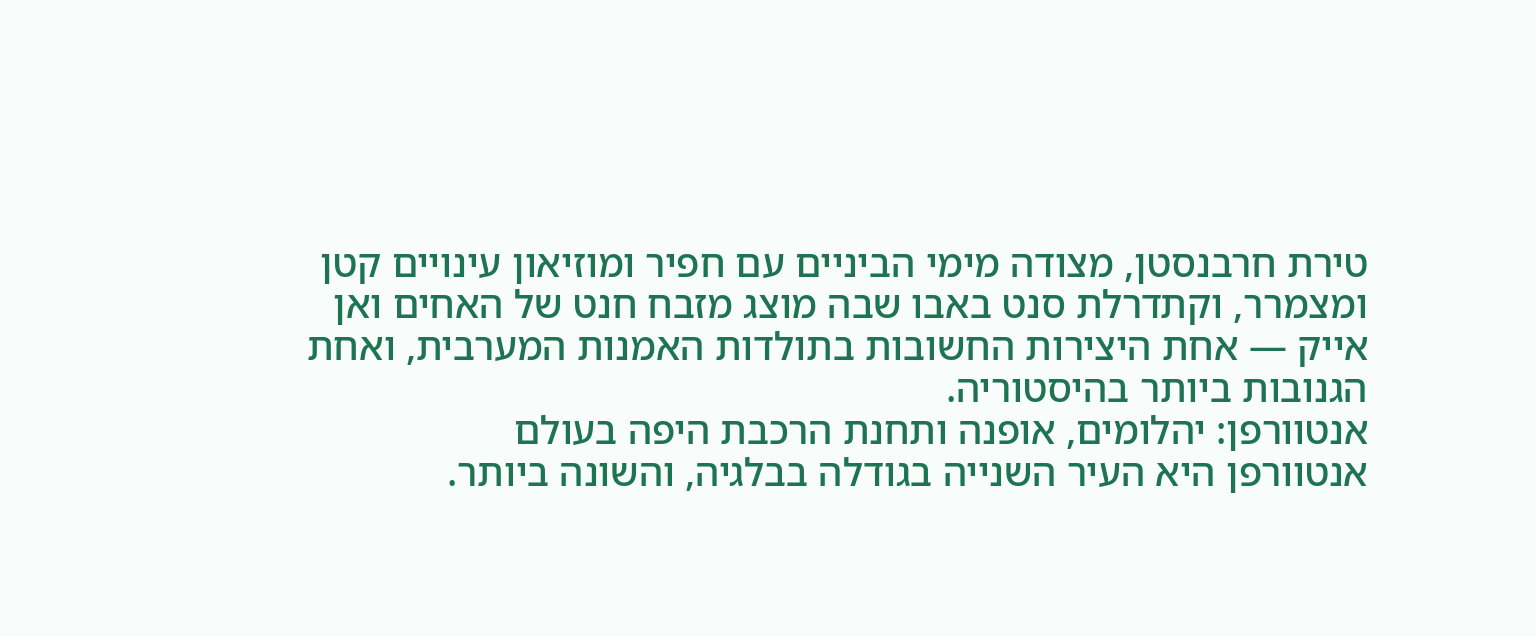טירת חרבנסטן, מצודה מימי הביניים עם חפיר ומוזיאון עינויים קטן ומצמרר, וקתדרלת סנט באבו שבה מוצג מזבח חנט של האחים ואן אייק — אחת היצירות החשובות בתולדות האמנות המערבית, ואחת הגנובות ביותר בהיסטוריה.
אנטוורפן: יהלומים, אופנה ותחנת הרכבת היפה בעולם
אנטוורפן היא העיר השנייה בגודלה בבלגיה, והשונה ביותר.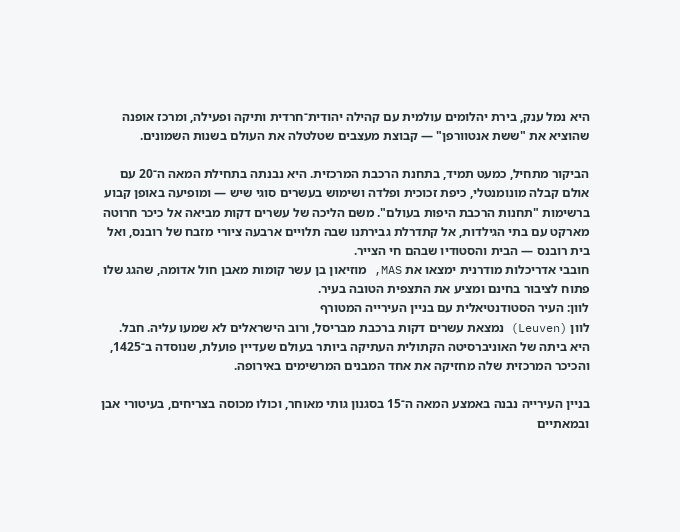היא נמל ענק, בירת יהלומים עולמית עם קהילה יהודית־חרדית ותיקה ופעילה, ומרכז אופנה שהוציא את "ששת אנטוורפן" — קבוצת מעצבים שטלטלה את העולם בשנות השמונים.

הביקור מתחיל, כמעט תמיד, בתחנת הרכבת המרכזית. היא נבנתה בתחילת המאה ה־20 עם אולם קבלה מונומנטלי, כיפת זכוכית ופלדה ושימוש בעשרים סוגי שיש — ומופיעה באופן קבוע ברשימות "תחנות הרכבת היפות בעולם". משם הליכה של עשרים דקות מביאה אל כיכר חרוטה מארקט עם בתי הגילדות, אל קתדרלת גבירתנו שבה תלויים ארבעה ציורי מזבח של רובנס, ואל בית רובנס — הבית והסטודיו שבהם חי הצייר.
חובבי אדריכלות מודרנית ימצאו את MAS, מוזיאון בן עשר קומות מאבן חול אדומה, שהגג שלו פתוח לציבור בחינם ומציע את התצפית הטובה בעיר.
לוון: העיר הסטודנטיאלית עם בניין העירייה המטורף
לוון (Leuven) נמצאת עשרים דקות ברכבת מבריסל, ורוב הישראלים לא שמעו עליה. חבל. היא ביתה של האוניברסיטה הקתולית העתיקה ביותר בעולם שעדיין פועלת, שנוסדה ב־1425, והכיכר המרכזית שלה מחזיקה את אחד המבנים המרשימים באירופה.

בניין העירייה נבנה באמצע המאה ה־15 בסגנון גותי מאוחר, וכולו מכוסה בצריחים, בעיטורי אבן ובמאתיים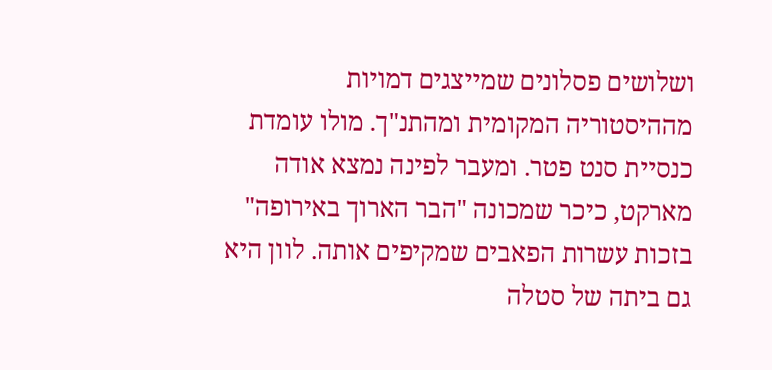ושלושים פסלונים שמייצגים דמויות מההיסטוריה המקומית ומהתנ"ך. מולו עומדת כנסיית סנט פטר. ומעבר לפינה נמצא אודה מארקט, כיכר שמכונה "הבר הארוך באירופה" בזכות עשרות הפאבים שמקיפים אותה. לוון היא גם ביתה של סטלה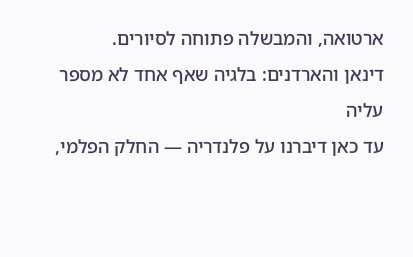ארטואה, והמבשלה פתוחה לסיורים.
דינאן והארדנים: בלגיה שאף אחד לא מספר עליה
עד כאן דיברנו על פלנדריה — החלק הפלמי,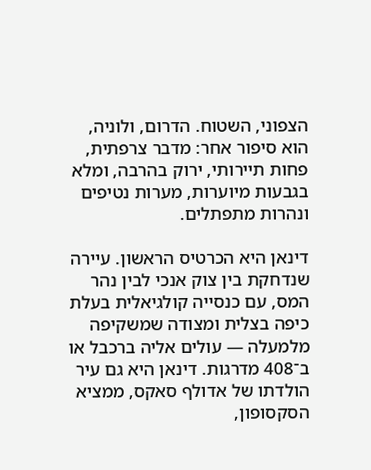הצפוני, השטוח. הדרום, ולוניה, הוא סיפור אחר: מדבר צרפתית, פחות תיירותי, ירוק בהרבה, ומלא בגבעות מיוערות, מערות נטיפים ונהרות מתפתלים.

דינאן היא הכרטיס הראשון. עיירה שנדחקת בין צוק אנכי לבין נהר המס, עם כנסייה קולגיאלית בעלת כיפה בצלית ומצודה שמשקיפה מלמעלה — עולים אליה ברכבל או ב־408 מדרגות. דינאן היא גם עיר הולדתו של אדולף סאקס, ממציא הסקסופון,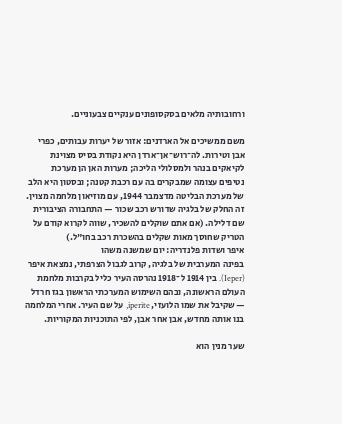ורחובותיה מלאים בסקסופונים ענקיים צבעוניים.

משם ממשיכים אל הארדנים: אזור של יערות עבותים, כפרי אבן וטירות. לה־רוש־אן־ארדן היא נקודת בסיס מצוינת לקיאקים בנהר ולמסלולי הליכה; מערות האן הן מערכת נטיפים עצומה שמבקרים בה עם רכבת קטנה; ובסטון היא הלב של מערכת הבליטה מדצמבר 1944, עם מוזיאון מלחמה מצוין. זה החלק של בלגיה שדורש רכב שכור — התחבורה הציבורית שם דלילה. (אם אתם שוקלים להשכיר, שווה לקרוא קודם על הטריק שחוסך מאות שקלים בהשכרת רכב בחו"ל.)
איפר ושדות פלנדריה: יום שמשנה משהו
בפינה המערבית של בלגיה, קרוב לגבול הצרפתי, נמצאת איפר (Ieper). בין 1914 ל־1918 נהרסה העיר כליל בקרבות מלחמת העולם הראשונה, ובהם השימוש המערכתי הראשון בגז חרדל — שקיבל את שמו הלועזי, iperite, על שם העיר. אחרי המלחמה בנו אותה מחדש, אבן אחר אבן, לפי התוכניות המקוריות.

שער מנין הוא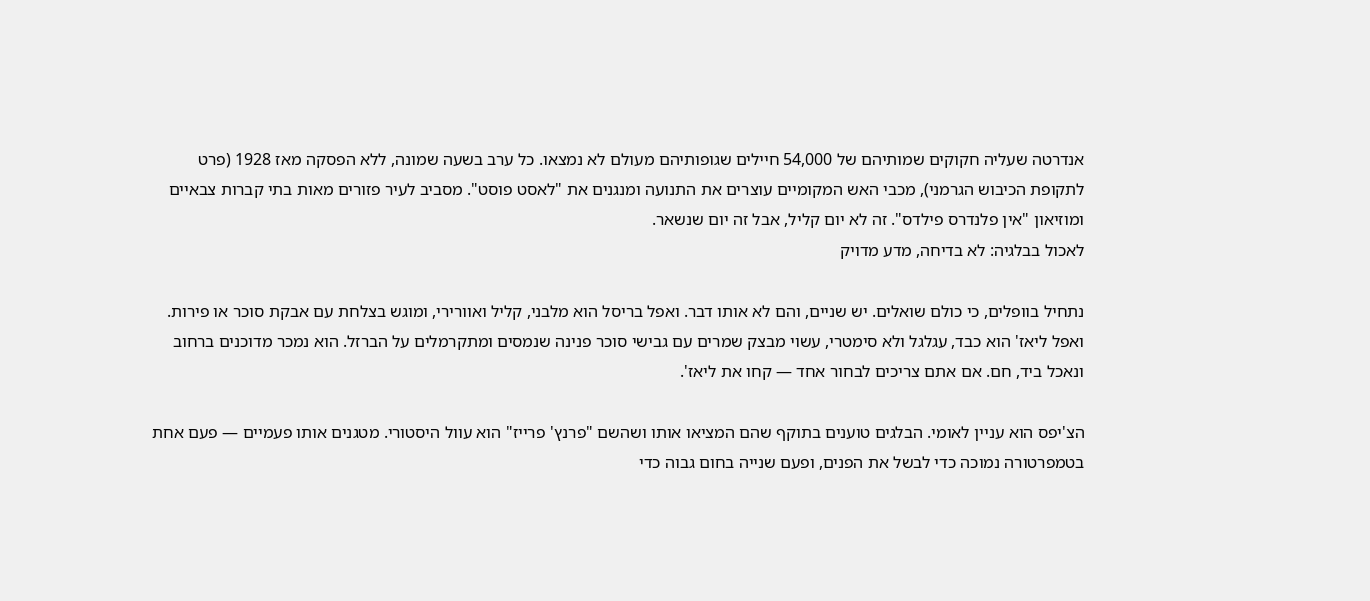אנדרטה שעליה חקוקים שמותיהם של 54,000 חיילים שגופותיהם מעולם לא נמצאו. כל ערב בשעה שמונה, ללא הפסקה מאז 1928 (פרט לתקופת הכיבוש הגרמני), מכבי האש המקומיים עוצרים את התנועה ומנגנים את "לאסט פוסט". מסביב לעיר פזורים מאות בתי קברות צבאיים ומוזיאון "אין פלנדרס פילדס". זה לא יום קליל, אבל זה יום שנשאר.
לאכול בבלגיה: לא בדיחה, מדע מדויק

נתחיל בוופלים, כי כולם שואלים. יש שניים, והם לא אותו דבר. ואפל בריסל הוא מלבני, קליל ואוורירי, ומוגש בצלחת עם אבקת סוכר או פירות. ואפל ליאז' הוא כבד, עגלגל ולא סימטרי, עשוי מבצק שמרים עם גבישי סוכר פנינה שנמסים ומתקרמלים על הברזל. הוא נמכר מדוכנים ברחוב ונאכל ביד, חם. אם אתם צריכים לבחור אחד — קחו את ליאז'.

הצ'יפס הוא עניין לאומי. הבלגים טוענים בתוקף שהם המציאו אותו ושהשם "פרנץ' פרייז" הוא עוול היסטורי. מטגנים אותו פעמיים — פעם אחת בטמפרטורה נמוכה כדי לבשל את הפנים, ופעם שנייה בחום גבוה כדי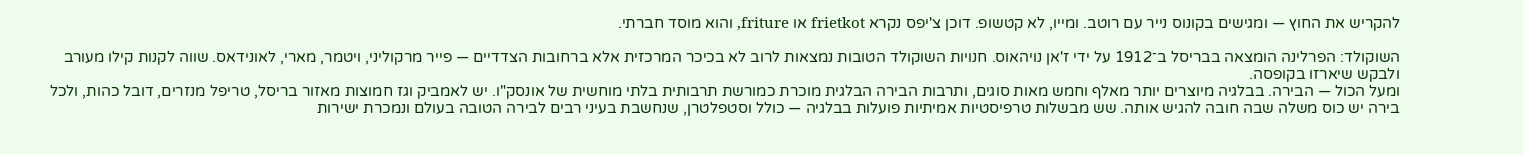להקריש את החוץ — ומגישים בקונוס נייר עם רוטב. ומייו, לא קטשופ. דוכן צ'יפס נקרא frietkot או friture, והוא מוסד חברתי.

השוקולד: הפרלינה הומצאה בבריסל ב־1912 על ידי ז'אן נויהאוס. חנויות השוקולד הטובות נמצאות לרוב לא בכיכר המרכזית אלא ברחובות הצדדיים — פייר מרקוליני, ויטמר, מארי, לאונידאס. שווה לקנות קילו מעורב ולבקש שיארזו בקופסה.
ומעל הכול — הבירה. בבלגיה מיוצרים יותר מאלף וחמש מאות סוגים, ותרבות הבירה הבלגית מוכרת כמורשת תרבותית בלתי מוחשית של אונסק"ו. יש לאמביק וגז חמוצות מאזור בריסל, טריפל מנזרים, דובל כהות, ולכל בירה יש כוס משלה שבה חובה להגיש אותה. שש מבשלות טרפיסטיות אמיתיות פועלות בבלגיה — כולל וסטפלטרן, שנחשבת בעיני רבים לבירה הטובה בעולם ונמכרת ישירות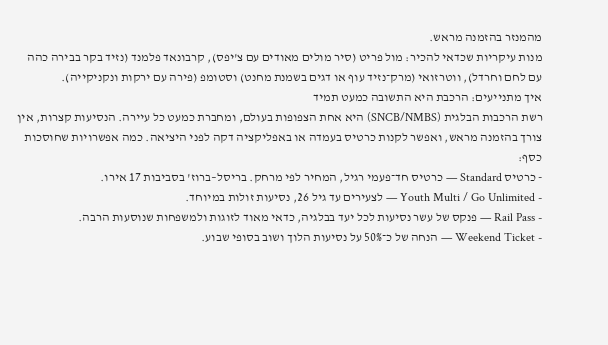מהמנזר בהזמנה מראש.
מנות עיקריות שכדאי להכיר: מול פריט (סיר מולים מאודים עם צ'יפס), קרבונאד פלמנד (נזיד בקר בבירה כהה עם לחם וחרדל), ווטרזואי (מרק־נזיד עוף או דגים בשמנת מחנט) וסטומפ (פירה עם ירקות ונקניקייה).
איך מתנייעים: הרכבת היא התשובה כמעט תמיד
רשת הרכבות הבלגית (SNCB/NMBS) היא אחת הצפופות בעולם, ומחברת כמעט כל עיירה. הנסיעות קצרות, אין צורך בהזמנה מראש, ואפשר לקנות כרטיס בעמדה או באפליקציה דקה לפני היציאה. כמה אפשרויות שחוסכות כסף:
- כרטיס Standard — כרטיס חד־פעמי רגיל, המחיר לפי מרחק. בריסל–ברוז' בסביבות 17 אירו.
- Youth Multi / Go Unlimited — לצעירים עד גיל 26, נסיעות זולות במיוחד.
- Rail Pass — פנקס של עשר נסיעות לכל יעד בבלגיה, כדאי מאוד לזוגות ולמשפחות שנוסעות הרבה.
- Weekend Ticket — הנחה של כ־50% על נסיעות הלוך ושוב בסופי שבוע.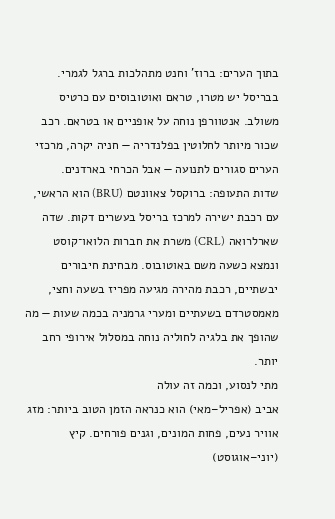בתוך הערים: ברוז' וחנט מתהלכות ברגל לגמרי. בבריסל יש מטרו, טראם ואוטובוסים עם כרטיס משולב. אנטוורפן נוחה על אופניים או בטראם. רכב שכור מיותר לחלוטין בפלנדריה — חניה יקרה, מרכזי הערים סגורים לתנועה — אבל הכרחי בארדנים.
שדות התעופה: ברוקסל צאוונטם (BRU) הוא הראשי, עם רכבת ישירה למרכז בריסל בעשרים דקות. שדה שארלרואה (CRL) משרת את חברות הלואו־קוסט ונמצא כשעה משם באוטובוס. מבחינת חיבורים יבשתיים, רכבת מהירה מגיעה מפריז בשעה וחצי, מאמסטרדם בשעתיים ומערי גרמניה בכמה שעות — מה שהופך את בלגיה לחוליה נוחה במסלול אירופי רחב יותר.
מתי לנסוע, וכמה זה עולה
אביב (אפריל–מאי) הוא כנראה הזמן הטוב ביותר: מזג אוויר נעים, פחות המונים, וגנים פורחים. קיץ (יוני–אוגוסט)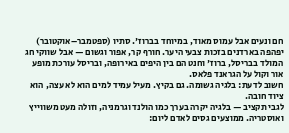חם ונעים אבל עמוס מאוד, במיוחד בברוז'. סתיו (ספטמבר–אוקטובר) יפהפה בארדנים בזכות צבעי היער. חורף קר, אפור וגשום — אבל שווקי חג המולד בבריסל, ברוז' וחנט הם בין היפים באירופה, ובריסל עורכת מופע אור וקול על הגראנד פלאס.
חשוב לדעת: בלגיה גשומה. גם בקיץ. מעיל עמיד למים הוא לא עצה, הוא ציוד חובה.
לגבי תקציב — בלגיה יקרה בערך כמו הולנד וגרמניה, וזולה מעט משווייץ ואוסטריה. ממוצעים גסים לאדם ליום: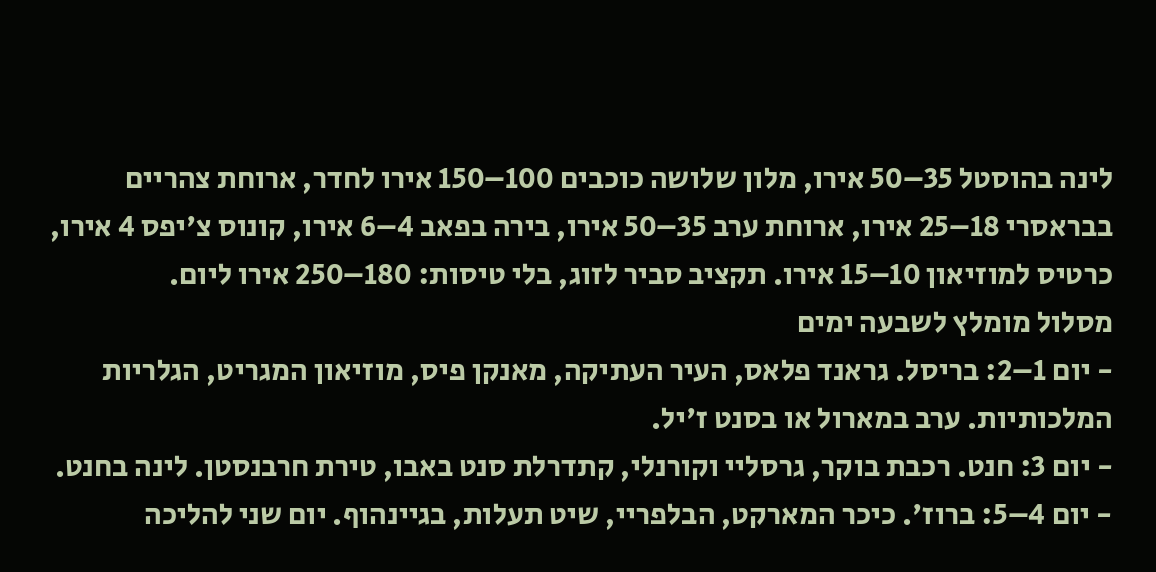לינה בהוסטל 35–50 אירו, מלון שלושה כוכבים 100–150 אירו לחדר, ארוחת צהריים בבראסרי 18–25 אירו, ארוחת ערב 35–50 אירו, בירה בפאב 4–6 אירו, קונוס צ'יפס 4 אירו, כרטיס למוזיאון 10–15 אירו. תקציב סביר לזוג, בלי טיסות: 180–250 אירו ליום.
מסלול מומלץ לשבעה ימים
- יום 1–2: בריסל. גראנד פלאס, העיר העתיקה, מאנקן פיס, מוזיאון המגריט, הגלריות המלכותיות. ערב במארול או בסנט ז'יל.
- יום 3: חנט. רכבת בוקר, גרסליי וקורנלי, קתדרלת סנט באבו, טירת חרבנסטן. לינה בחנט.
- יום 4–5: ברוז'. כיכר המארקט, הבלפריי, שיט תעלות, בגיינהוף. יום שני להליכה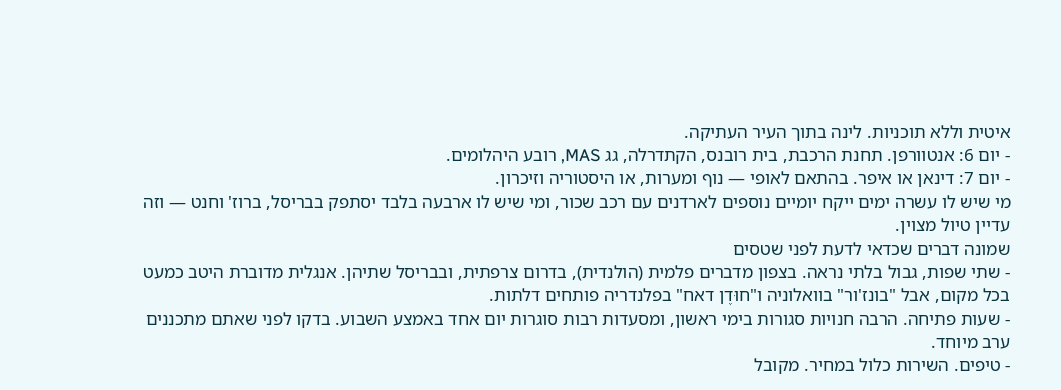איטית וללא תוכניות. לינה בתוך העיר העתיקה.
- יום 6: אנטוורפן. תחנת הרכבת, בית רובנס, הקתדרלה, גג MAS, רובע היהלומים.
- יום 7: דינאן או איפר. בהתאם לאופי — נוף ומערות, או היסטוריה וזיכרון.
מי שיש לו עשרה ימים ייקח יומיים נוספים לארדנים עם רכב שכור, ומי שיש לו ארבעה בלבד יסתפק בבריסל, ברוז' וחנט — וזה עדיין טיול מצוין.
שמונה דברים שכדאי לדעת לפני שטסים
- שתי שפות, גבול בלתי נראה. בצפון מדברים פלמית (הולנדית), בדרום צרפתית, ובבריסל שתיהן. אנגלית מדוברת היטב כמעט בכל מקום, אבל "בונז'ור" בוואלוניה ו"חוּדֶן דאח" בפלנדריה פותחים דלתות.
- שעות פתיחה. הרבה חנויות סגורות בימי ראשון, ומסעדות רבות סוגרות יום אחד באמצע השבוע. בדקו לפני שאתם מתכננים ערב מיוחד.
- טיפים. השירות כלול במחיר. מקובל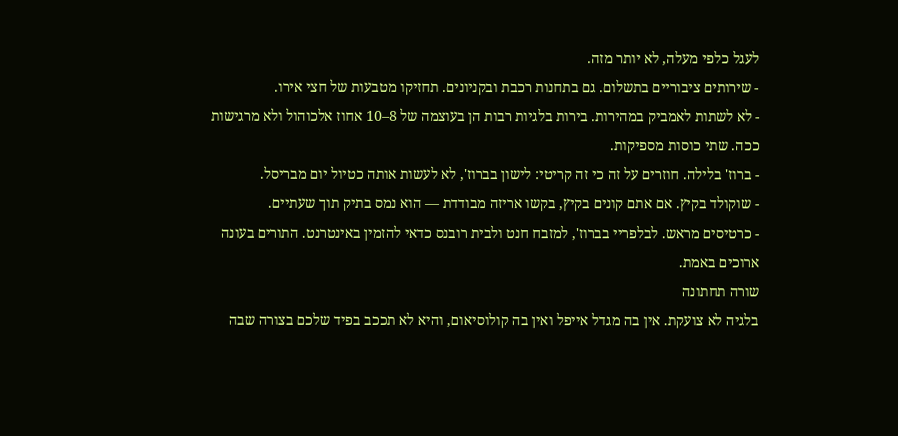לעגל כלפי מעלה, לא יותר מזה.
- שירותים ציבוריים בתשלום. גם בתחנות רכבת ובקניונים. תחזיקו מטבעות של חצי אירו.
- לא לשתות לאמביק במהירות. בירות בלגיות רבות הן בעוצמה של 8–10 אחוז אלכוהול ולא מרגישות ככה. שתי כוסות מספיקות.
- ברוז' בלילה. חוזרים על זה כי זה קריטי: לישון בברוז', לא לעשות אותה כטיול יום מבריסל.
- שוקולד בקיץ. אם אתם קונים בקיץ, בקשו אריזה מבודדת — הוא נמס בתיק תוך שעתיים.
- כרטיסים מראש. לבלפריי בברוז', למזבח חנט ולבית רובנס כדאי להזמין באינטרנט. התורים בעונה ארוכים באמת.
שורה תחתונה
בלגיה לא צועקת. אין בה מגדל אייפל ואין בה קולוסיאום, והיא לא תככב בפיד שלכם בצורה שבה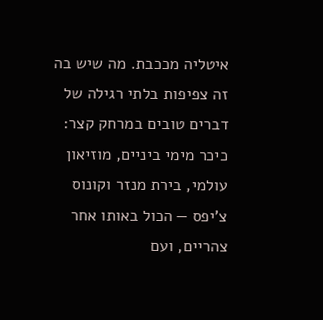איטליה מככבת. מה שיש בה זה צפיפות בלתי רגילה של דברים טובים במרחק קצר: כיכר מימי ביניים, מוזיאון עולמי, בירת מנזר וקונוס צ'יפס — הכול באותו אחר צהריים, ועם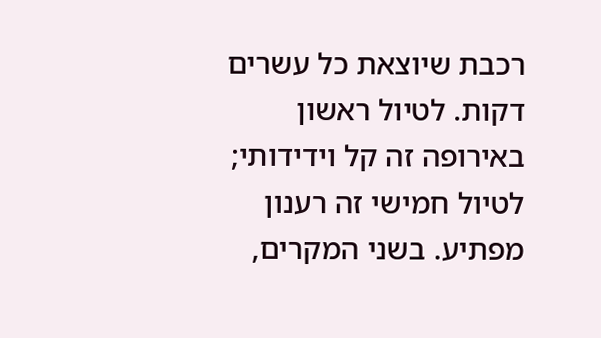רכבת שיוצאת כל עשרים דקות. לטיול ראשון באירופה זה קל וידידותי; לטיול חמישי זה רענון מפתיע. בשני המקרים,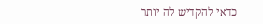כדאי להקדיש לה יותר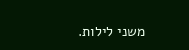משני לילות.